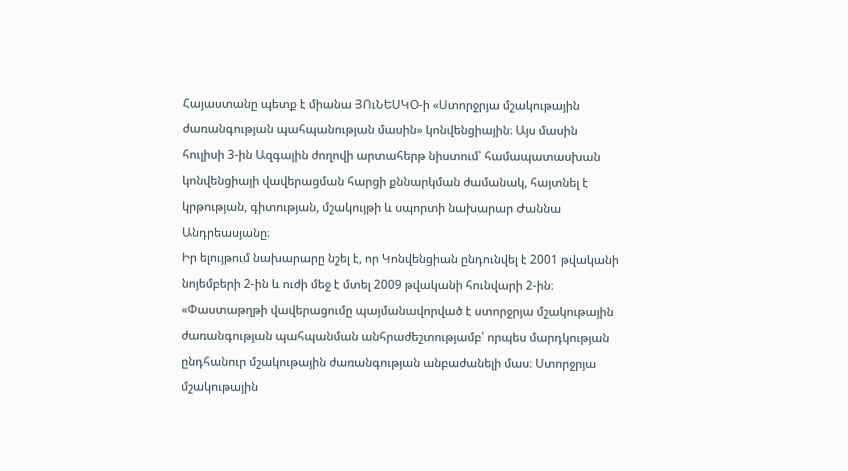Հայաստանը պետք է միանա ՅՈւՆԵՍԿՕ-ի «Ստորջրյա մշակութային ժառանգության պահպանության մասին» կոնվենցիային։ Այս մասին հուլիսի 3-ին Ազգային ժողովի արտահերթ նիստում՝ համապատասխան կոնվենցիայի վավերացման հարցի քննարկման ժամանակ, հայտնել է կրթության, գիտության, մշակույթի և սպորտի նախարար Ժաննա Անդրեասյանը։
Իր ելույթում նախարարը նշել է, որ Կոնվենցիան ընդունվել է 2001 թվականի նոյեմբերի 2-ին և ուժի մեջ է մտել 2009 թվականի հունվարի 2-ին։
«Փաստաթղթի վավերացումը պայմանավորված է ստորջրյա մշակութային ժառանգության պահպանման անհրաժեշտությամբ՝ որպես մարդկության ընդհանուր մշակութային ժառանգության անբաժանելի մաս։ Ստորջրյա մշակութային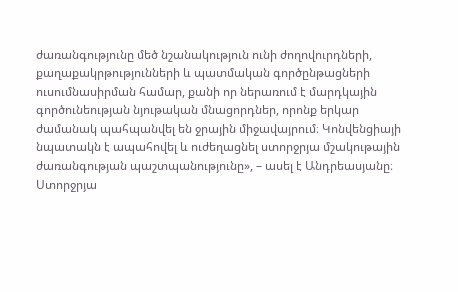ժառանգությունը մեծ նշանակություն ունի ժողովուրդների, քաղաքակրթությունների և պատմական գործընթացների ուսումնասիրման համար, քանի որ ներառում է մարդկային գործունեության նյութական մնացորդներ, որոնք երկար ժամանակ պահպանվել են ջրային միջավայրում։ Կոնվենցիայի նպատակն է ապահովել և ուժեղացնել ստորջրյա մշակութային ժառանգության պաշտպանությունը», – ասել է Անդրեասյանը։
Ստորջրյա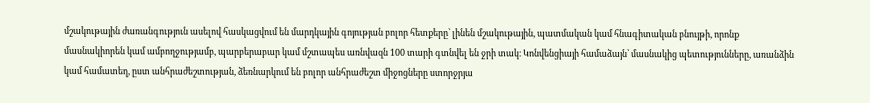մշակութային ժառանգություն ասելով հասկացվում են մարդկային գոյության բոլոր հետքերը՝ լինեն մշակութային, պատմական կամ հնագիտական բնույթի, որոնք մասնակիորեն կամ ամբողջությամբ, պարբերաբար կամ մշտապես առնվազն 100 տարի գտնվել են ջրի տակ։ Կոնվենցիայի համաձայն՝ մասնակից պետությունները, առանձին կամ համատեղ, ըստ անհրաժեշտության, ձեռնարկում են բոլոր անհրաժեշտ միջոցները ստորջրյա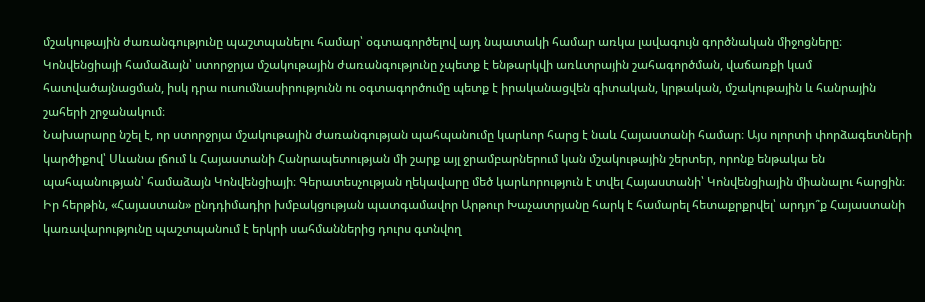մշակութային ժառանգությունը պաշտպանելու համար՝ օգտագործելով այդ նպատակի համար առկա լավագույն գործնական միջոցները։
Կոնվենցիայի համաձայն՝ ստորջրյա մշակութային ժառանգությունը չպետք է ենթարկվի առևտրային շահագործման, վաճառքի կամ հատվածայնացման, իսկ դրա ուսումնասիրությունն ու օգտագործումը պետք է իրականացվեն գիտական, կրթական, մշակութային և հանրային շահերի շրջանակում։
Նախարարը նշել է, որ ստորջրյա մշակութային ժառանգության պահպանումը կարևոր հարց է նաև Հայաստանի համար։ Այս ոլորտի փորձագետների կարծիքով՝ Սևանա լճում և Հայաստանի Հանրապետության մի շարք այլ ջրամբարներում կան մշակութային շերտեր, որոնք ենթակա են պահպանության՝ համաձայն Կոնվենցիայի։ Գերատեսչության ղեկավարը մեծ կարևորություն է տվել Հայաստանի՝ Կոնվենցիային միանալու հարցին։
Իր հերթին, «Հայաստան» ընդդիմադիր խմբակցության պատգամավոր Արթուր Խաչատրյանը հարկ է համարել հետաքրքրվել՝ արդյո՞ք Հայաստանի կառավարությունը պաշտպանում է երկրի սահմաններից դուրս գտնվող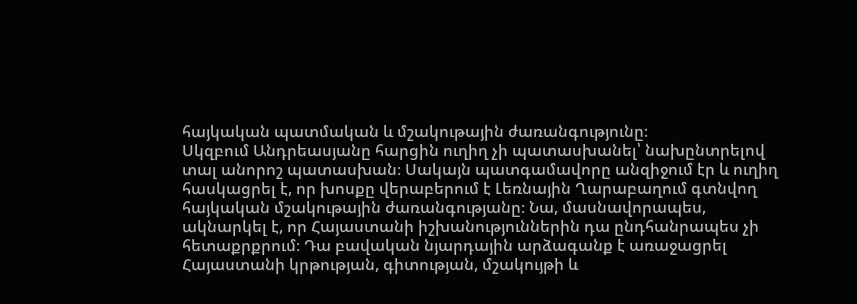հայկական պատմական և մշակութային ժառանգությունը։
Սկզբում Անդրեասյանը հարցին ուղիղ չի պատասխանել՝ նախընտրելով տալ անորոշ պատասխան։ Սակայն պատգամավորը անզիջում էր և ուղիղ հասկացրել է, որ խոսքը վերաբերում է Լեռնային Ղարաբաղում գտնվող հայկական մշակութային ժառանգությանը։ Նա, մասնավորապես, ակնարկել է, որ Հայաստանի իշխանություններին դա ընդհանրապես չի հետաքրքրում։ Դա բավական նյարդային արձագանք է առաջացրել Հայաստանի կրթության, գիտության, մշակույթի և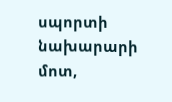սպորտի նախարարի մոտ,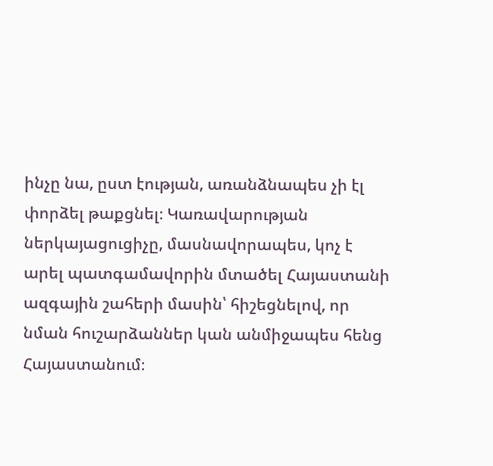ինչը նա, ըստ էության, առանձնապես չի էլ փորձել թաքցնել։ Կառավարության ներկայացուցիչը, մասնավորապես, կոչ է արել պատգամավորին մտածել Հայաստանի ազգային շահերի մասին՝ հիշեցնելով, որ նման հուշարձաններ կան անմիջապես հենց Հայաստանում։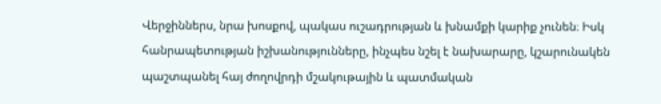Վերջիններս, նրա խոսքով, պակաս ուշադրության և խնամքի կարիք չունեն։ Իսկ հանրապետության իշխանությունները, ինչպես նշել է նախարարը, կշարունակեն պաշտպանել հայ ժողովրդի մշակութային և պատմական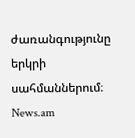ժառանգությունը երկրի սահմաններում։
News.am